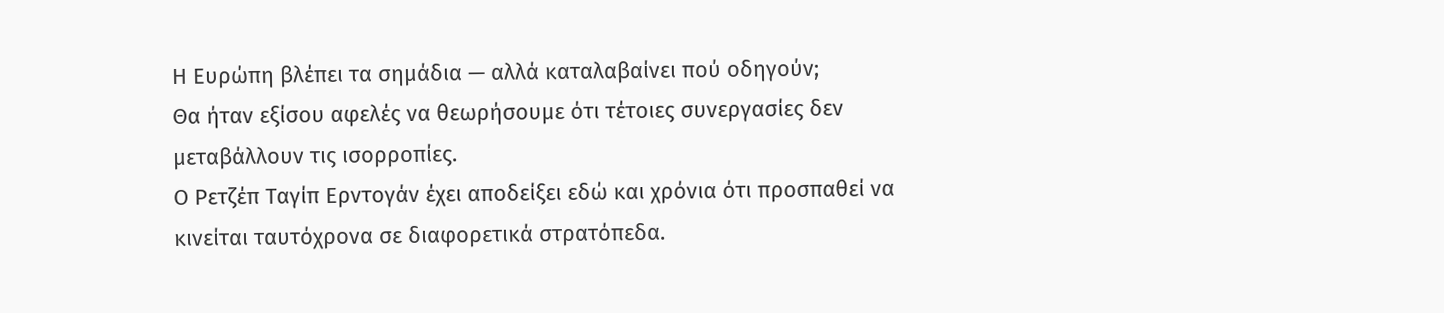Η Ευρώπη βλέπει τα σημάδια — αλλά καταλαβαίνει πού οδηγούν;
Θα ήταν εξίσου αφελές να θεωρήσουμε ότι τέτοιες συνεργασίες δεν μεταβάλλουν τις ισορροπίες.
Ο Ρετζέπ Ταγίπ Ερντογάν έχει αποδείξει εδώ και χρόνια ότι προσπαθεί να κινείται ταυτόχρονα σε διαφορετικά στρατόπεδα.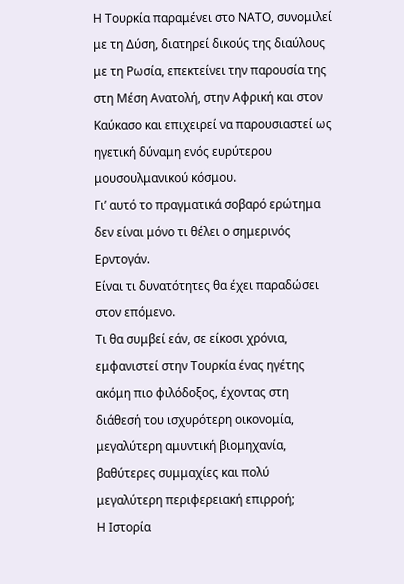Η Τουρκία παραμένει στο ΝΑΤΟ, συνομιλεί με τη Δύση, διατηρεί δικούς της διαύλους με τη Ρωσία, επεκτείνει την παρουσία της στη Μέση Ανατολή, στην Αφρική και στον Καύκασο και επιχειρεί να παρουσιαστεί ως ηγετική δύναμη ενός ευρύτερου μουσουλμανικού κόσμου.
Γι’ αυτό το πραγματικά σοβαρό ερώτημα δεν είναι μόνο τι θέλει ο σημερινός Ερντογάν.
Είναι τι δυνατότητες θα έχει παραδώσει στον επόμενο.
Τι θα συμβεί εάν, σε είκοσι χρόνια, εμφανιστεί στην Τουρκία ένας ηγέτης ακόμη πιο φιλόδοξος, έχοντας στη διάθεσή του ισχυρότερη οικονομία, μεγαλύτερη αμυντική βιομηχανία, βαθύτερες συμμαχίες και πολύ μεγαλύτερη περιφερειακή επιρροή;
Η Ιστορία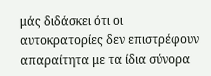μάς διδάσκει ότι οι αυτοκρατορίες δεν επιστρέφουν απαραίτητα με τα ίδια σύνορα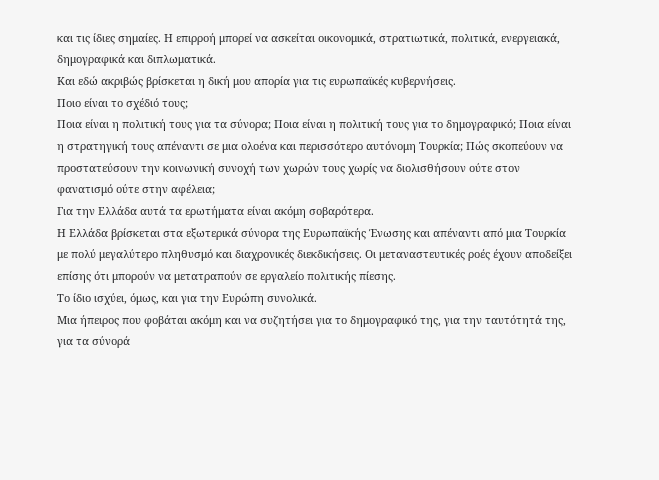και τις ίδιες σημαίες. Η επιρροή μπορεί να ασκείται οικονομικά, στρατιωτικά, πολιτικά, ενεργειακά, δημογραφικά και διπλωματικά.
Και εδώ ακριβώς βρίσκεται η δική μου απορία για τις ευρωπαϊκές κυβερνήσεις.
Ποιο είναι το σχέδιό τους;
Ποια είναι η πολιτική τους για τα σύνορα; Ποια είναι η πολιτική τους για το δημογραφικό; Ποια είναι η στρατηγική τους απέναντι σε μια ολοένα και περισσότερο αυτόνομη Τουρκία; Πώς σκοπεύουν να προστατεύσουν την κοινωνική συνοχή των χωρών τους χωρίς να διολισθήσουν ούτε στον φανατισμό ούτε στην αφέλεια;
Για την Ελλάδα αυτά τα ερωτήματα είναι ακόμη σοβαρότερα.
Η Ελλάδα βρίσκεται στα εξωτερικά σύνορα της Ευρωπαϊκής Ένωσης και απέναντι από μια Τουρκία με πολύ μεγαλύτερο πληθυσμό και διαχρονικές διεκδικήσεις. Οι μεταναστευτικές ροές έχουν αποδείξει επίσης ότι μπορούν να μετατραπούν σε εργαλείο πολιτικής πίεσης.
Το ίδιο ισχύει, όμως, και για την Ευρώπη συνολικά.
Μια ήπειρος που φοβάται ακόμη και να συζητήσει για το δημογραφικό της, για την ταυτότητά της, για τα σύνορά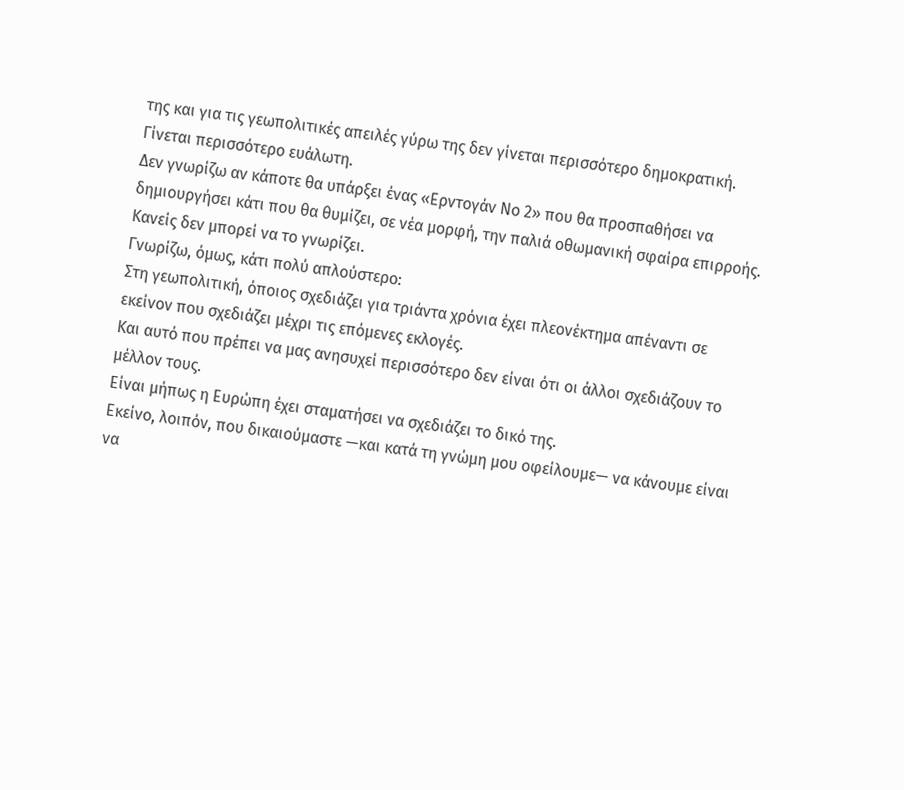της και για τις γεωπολιτικές απειλές γύρω της δεν γίνεται περισσότερο δημοκρατική.
Γίνεται περισσότερο ευάλωτη.
Δεν γνωρίζω αν κάποτε θα υπάρξει ένας «Ερντογάν Νο 2» που θα προσπαθήσει να δημιουργήσει κάτι που θα θυμίζει, σε νέα μορφή, την παλιά οθωμανική σφαίρα επιρροής. Κανείς δεν μπορεί να το γνωρίζει.
Γνωρίζω, όμως, κάτι πολύ απλούστερο:
Στη γεωπολιτική, όποιος σχεδιάζει για τριάντα χρόνια έχει πλεονέκτημα απέναντι σε εκείνον που σχεδιάζει μέχρι τις επόμενες εκλογές.
Και αυτό που πρέπει να μας ανησυχεί περισσότερο δεν είναι ότι οι άλλοι σχεδιάζουν το μέλλον τους.
Είναι μήπως η Ευρώπη έχει σταματήσει να σχεδιάζει το δικό της.
Εκείνο, λοιπόν, που δικαιούμαστε —και κατά τη γνώμη μου οφείλουμε— να κάνουμε είναι να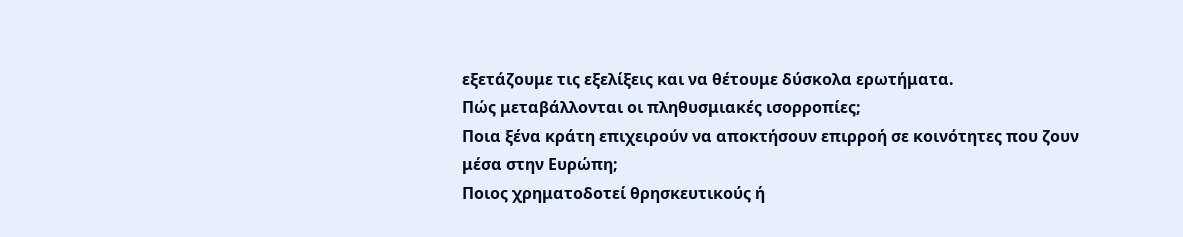εξετάζουμε τις εξελίξεις και να θέτουμε δύσκολα ερωτήματα.
Πώς μεταβάλλονται οι πληθυσμιακές ισορροπίες;
Ποια ξένα κράτη επιχειρούν να αποκτήσουν επιρροή σε κοινότητες που ζουν μέσα στην Ευρώπη;
Ποιος χρηματοδοτεί θρησκευτικούς ή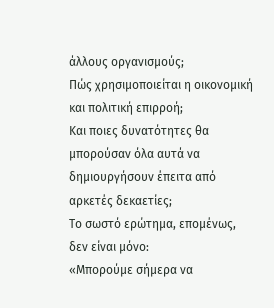άλλους οργανισμούς;
Πώς χρησιμοποιείται η οικονομική και πολιτική επιρροή;
Και ποιες δυνατότητες θα μπορούσαν όλα αυτά να δημιουργήσουν έπειτα από αρκετές δεκαετίες;
Το σωστό ερώτημα, επομένως, δεν είναι μόνο:
«Μπορούμε σήμερα να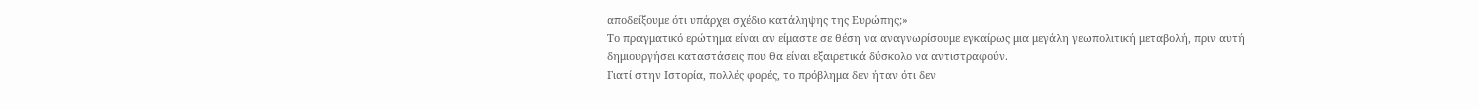αποδείξουμε ότι υπάρχει σχέδιο κατάληψης της Ευρώπης;»
Το πραγματικό ερώτημα είναι αν είμαστε σε θέση να αναγνωρίσουμε εγκαίρως μια μεγάλη γεωπολιτική μεταβολή, πριν αυτή δημιουργήσει καταστάσεις που θα είναι εξαιρετικά δύσκολο να αντιστραφούν.
Γιατί στην Ιστορία, πολλές φορές, το πρόβλημα δεν ήταν ότι δεν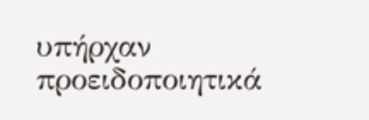υπήρχαν προειδοποιητικά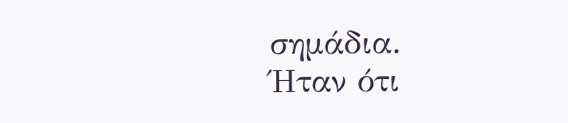σημάδια.
Ήταν ότι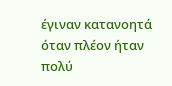έγιναν κατανοητά όταν πλέον ήταν πολύ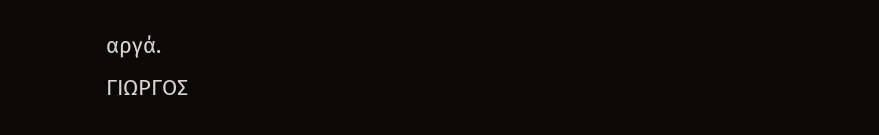αργά.
ΓΙΩΡΓΟΣ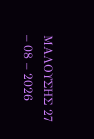ΜΑΛΟΥΣΗΣ 27 – 08 – 2026